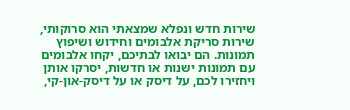שירות חדש ונפלא שמצאתי הוא סרוקותי, שירות סריקת אלבומים וחידוש ושיפוץ תמונות. הם יבואו לבתיכם, יקחו אלבומים עם תמונות ישנות או חדשות, יסרקו אותן ויחזירו לכם, על דיסק או על דיסק-און-קי,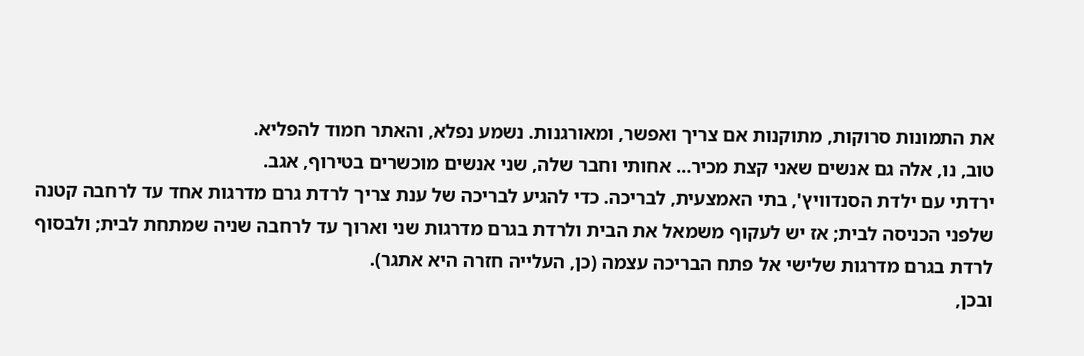את התמונות סרוקות, מתוקנות אם צריך ואפשר, ומאורגנות. נשמע נפלא, והאתר חמוד להפליא.
טוב, נו, אלה גם אנשים שאני קצת מכיר… אחותי וחבר שלה, שני אנשים מוכשרים בטירוף, אגב.
ירדתי עם ילדת הסנדוויץ', בתי האמצעית, לבריכה. כדי להגיע לבריכה של ענת צריך לרדת גרם מדרגות אחד עד לרחבה קטנה שלפני הכניסה לבית; אז יש לעקוף משמאל את הבית ולרדת בגרם מדרגות שני וארוך עד לרחבה שניה שמתחת לבית; ולבסוף לרדת בגרם מדרגות שלישי אל פתח הבריכה עצמה (כן, העלייה חזרה היא אתגר).
ובכן,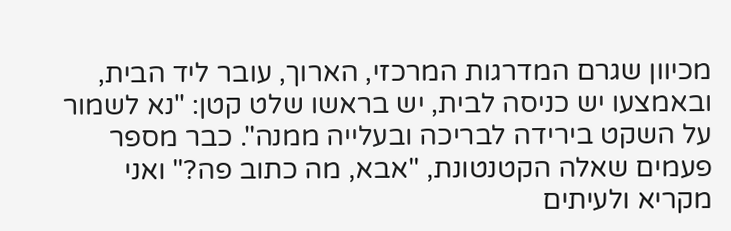מכיוון שגרם המדרגות המרכזי, הארוך, עובר ליד הבית, ובאמצעו יש כניסה לבית, יש בראשו שלט קטן: "נא לשמור על השקט בירידה לבריכה ובעלייה ממנה". כבר מספר פעמים שאלה הקטנטונת, "אבא, מה כתוב פה?" ואני מקריא ולעיתים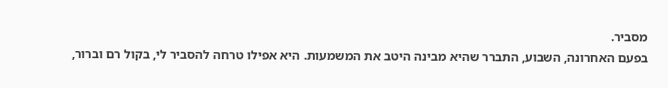מסביר.
בפעם האחרונה, השבוע, התברר שהיא מבינה היטב את המשמעות. היא אפילו טרחה להסביר לי, בקול רם וברור,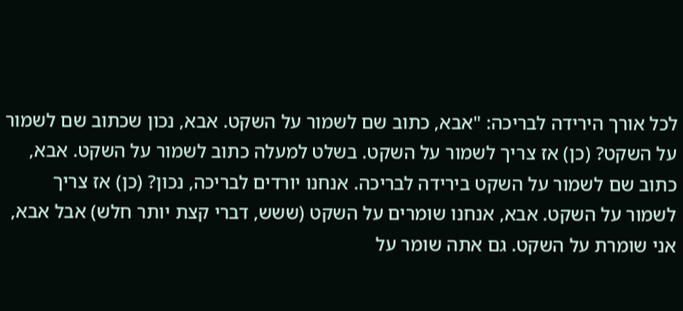לכל אורך הירידה לבריכה: "אבא, כתוב שם לשמור על השקט. אבא, נכון שכתוב שם לשמור על השקט? (כן) אז צריך לשמור על השקט. בשלט למעלה כתוב לשמור על השקט. אבא, כתוב שם לשמור על השקט בירידה לבריכה. אנחנו יורדים לבריכה, נכון? (כן) אז צריך לשמור על השקט. אבא, אנחנו שומרים על השקט (ששש, דברי קצת יותר חלש) אבל אבא, אני שומרת על השקט. גם אתה שומר על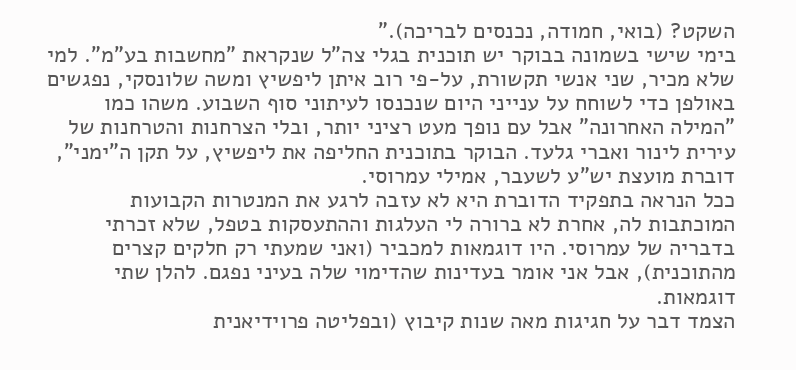השקט? (בואי, חמודה, נכנסים לבריכה)."
בימי שישי בשמונה בבוקר יש תוכנית בגלי צה"ל שנקראת "מחשבות בע"מ". למי שלא מכיר, שני אנשי תקשורת, על-פי רוב איתן ליפשיץ ומשה שלונסקי, נפגשים באולפן כדי לשוחח על ענייני היום שנכנסו לעיתוני סוף השבוע. משהו כמו "המילה האחרונה" אבל עם נופך מעט רציני יותר, ובלי הצרחנות והטרחנות של עירית לינור ואברי גלעד. הבוקר בתוכנית החליפה את ליפשיץ, על תקן ה"ימני", דוברת מועצת יש"ע לשעבר, אמילי עמרוסי.
ככל הנראה בתפקיד הדוברת היא לא עזבה לרגע את המנטרות הקבועות המוכתבות לה, אחרת לא ברורה לי העלגות וההתעסקות בטפל, שלא זכרתי בדבריה של עמרוסי. היו דוגמאות למכביר (ואני שמעתי רק חלקים קצרים מהתוכנית), אבל אני אומר בעדינות שהדימוי שלה בעיני נפגם. להלן שתי דוגמאות.
הצמד דבר על חגיגות מאה שנות קיבוץ (ובפליטה פרוידיאנית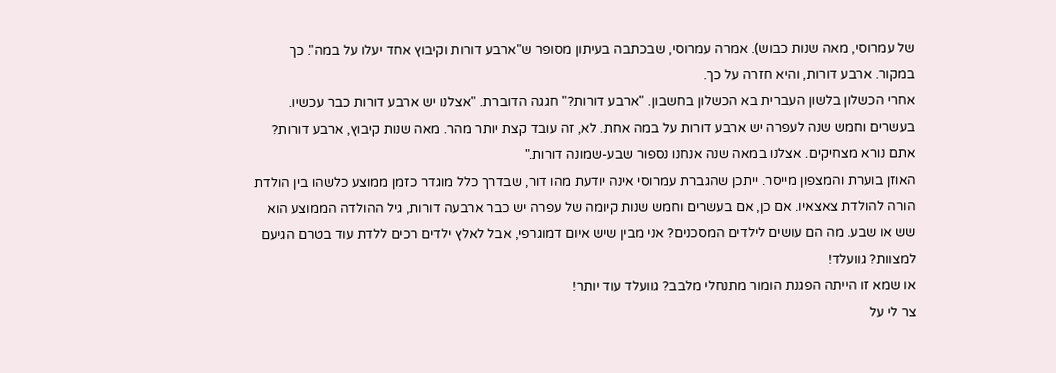של עמרוסי, מאה שנות כבוש). אמרה עמרוסי, שבכתבה בעיתון מסופר ש"ארבע דורות וקיבוץ אחד יעלו על במה". כך במקור. ארבע דורות, והיא חזרה על כך.
אחרי הכשלון בלשון העברית בא הכשלון בחשבון. "ארבע דורות?" חגגה הדוברת. "אצלנו יש ארבע דורות כבר עכשיו. בעשרים וחמש שנה לעפרה יש ארבע דורות על במה אחת. לא, זה עובד קצת יותר מהר. מאה שנות קיבוץ, ארבע דורות? אתם נורא מצחיקים. אצלנו במאה שנה אנחנו נספור שבע-שמונה דורות."
האוזן בוערת והמצפון מייסר. ייתכן שהגברת עמרוסי אינה יודעת מהו דור, שבדרך כלל מוגדר כזמן ממוצע כלשהו בין הולדת הורה להולדת צאצאיו. אם כן, אם בעשרים וחמש שנות קיומה של עפרה יש כבר ארבעה דורות, גיל ההולדה הממוצע הוא שש או שבע. מה הם עושים לילדים המסכנים? אני מבין שיש איום דמוגרפי, אבל לאלץ ילדים רכים ללדת עוד בטרם הגיעם למצוות? גוועלד!
או שמא זו הייתה הפגנת הומור מתנחלי מלבב? גוועלד עוד יותר!
צר לי על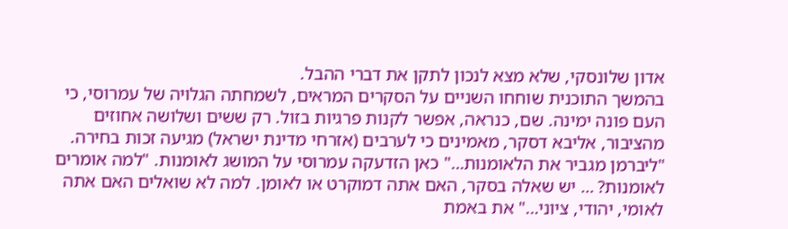אדון שלונסקי, שלא מצא לנכון לתקן את דברי ההבל.
בהמשך התוכנית שוחחו השניים על הסקרים המראים, לשמחתה הגלויה של עמרוסי, כי העם פונה ימינה. שם, כנראה, אפשר לקנות פרגיות בזול. רק ששים ושלושה אחוזים מהציבור, אליבא דסקר, מאמינים כי לערבים (אזרחי מדינת ישראל) מגיעה זכות בחירה. "ליברמן מגביר את הלאומנות…" כאן הזדעקה עמרוסי על המושג לאומנות. "למה אומרים לאומנות? … יש שאלה בסקר, האם אתה דמוקרט או לאומן. למה לא שואלים האם אתה לאומי, יהודי, ציוני…" את באמת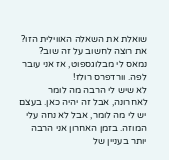שואלת את השאלה האווילית הזו? את רוצה לחשוב על זה שוב?
נמאס לי מבלוגספוט, אז אני עובר לפה. וורדפרס רולז!
לא שיש לי הרבה מה לומר לאחרונה, אבל זה יהיה כאן. בעצם יש לי מה לומר, אבל לא נחה עלי המוזה. בזמן האחרון אני הרבה יותר בעניין של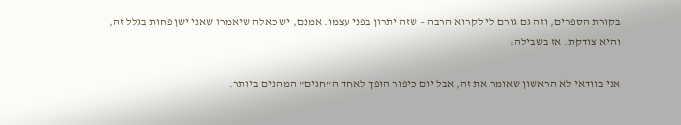בקורת הספרים, וזה גם גורם לי לקרוא הרבה – שזה יתרון בפני עצמו. אמנם, יש כאלה שיאמרו שאני ישן פחות בגלל זה, והיא צודקת. אז בשבילה:

אני בוודאי לא הראשון שאומר את זה, אבל יום כיפור הופך לאחד ה"חגים" המהנים ביותר.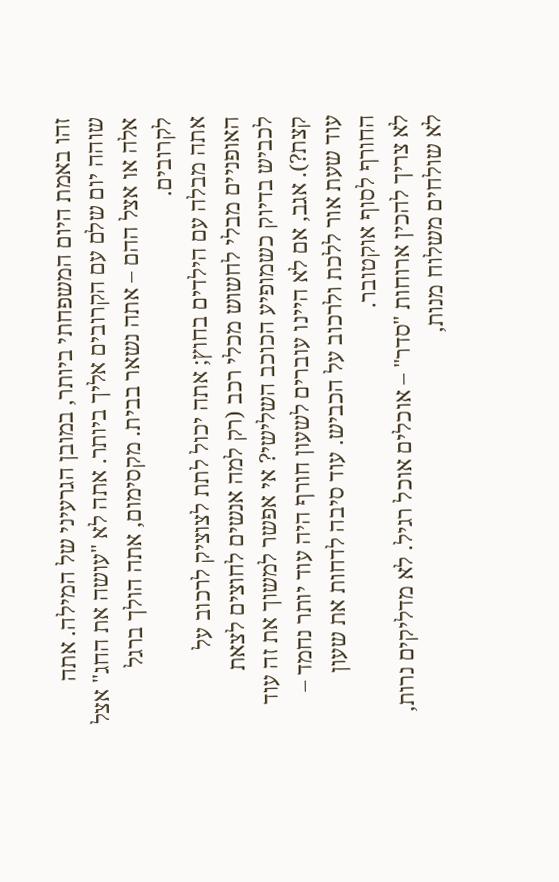זהו באמת היום המשפחתי ביותר, במובן הגרעיני של המילה. אתה שוהה יום שלם עם הקרובים אליך ביותר. אתה לא "עושה את החג" אצל אלה או אצל ההם – אתה נשאר בבית. מקסימום, אתה הולך ברגל לקרובים.
אתה מבלה עם הילדים בחוץ; אתה יכול לתת לצוציק לרכוב על האופניים מבלי לחשוש מכלי רכב (רק למה אנשים לחוצים לצאת לכביש בדיוק כשמופיע הכוכב השלישי? אי אפשר למשוך את זה עוד קצת?). אגב, אם לא היינו עוברים לשעון חורף היה עוד יותר נחמד – עוד שעת אור ללכת ולרכוב על הכביש. עוד סיבה לדחות את שעון החורף לסוף אוקטובר.
לא צריך להכין ארוחות "סדר" – אוכלים אוכל רגיל. לא מדליקים נרות, לא שולחים משלוח מנות,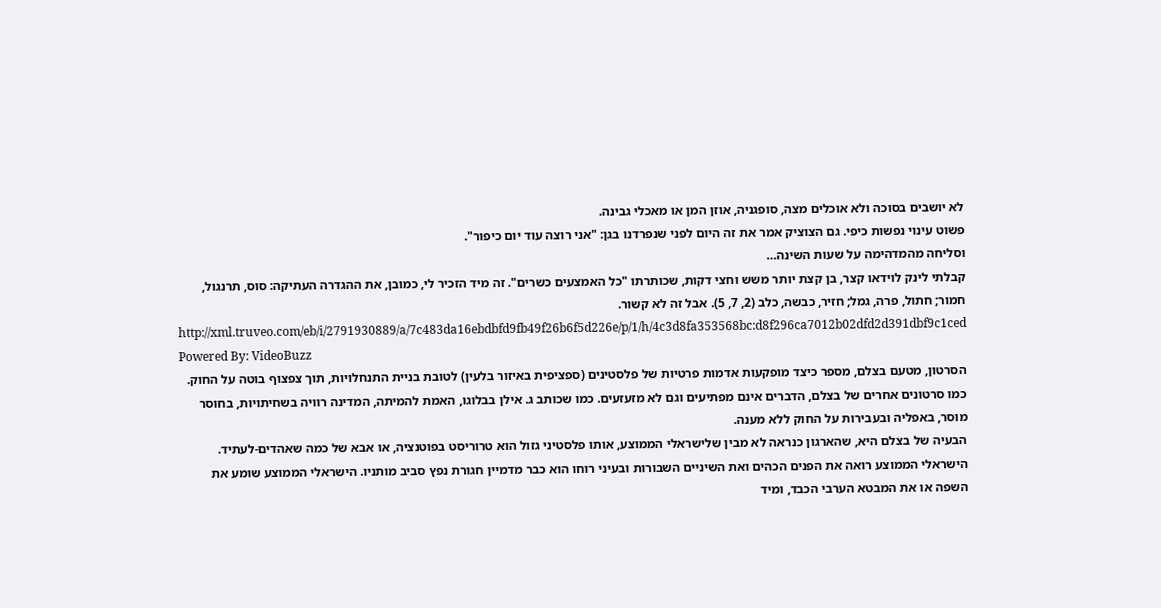לא יושבים בסוכה ולא אוכלים מצה, סופגניה, אוזן המן או מאכלי גבינה.
פשוט עינוי נפשות כיפי. גם הצוציק אמר את זה היום לפני שנפרדנו בגן: "אני רוצה עוד יום כיפור".
וסליחה מהמדהימה על שעות השינה…
קבלתי לינק לוידאו קצר, בן קצת יותר משש וחצי דקות, שכותרתו "כל האמצעים כשרים". זה מיד הזכיר לי, כמובן, את ההגדרה העתיקה: סוס, תרנגול, חמור; חתול, פרה, גמל; חזיר, כבשה, כלב (2, 7, 5). אבל זה לא קשור.
http://xml.truveo.com/eb/i/2791930889/a/7c483da16ebdbfd9fb49f26b6f5d226e/p/1/h/4c3d8fa353568bc:d8f296ca7012b02dfd2d391dbf9c1ced
Powered By: VideoBuzz
הסרטון, מטעם בצלם, מספר כיצד מופקעות אדמות פרטיות של פלסטינים (ספציפית באיזור בלעין) לטובת בניית התנחלויות, תוך צפצוף בוטה על החוק. כמו סרטונים אחרים של בצלם, הדברים אינם מפתיעים וגם לא מזעזעים. כמו שכותב ג. אילן בבלוגו, האמת להמיתה, המדינה רוויה בשחיתויות, בחוסר מוסר, באפליה ובעבירות על החוק ללא מענה.
הבעיה של בצלם היא, שהארגון כנראה לא מבין שלישראלי הממוצע, אותו פלסטיני גזול הוא טרוריסט בפוטנציה, או אבא של כמה שאהדים-לעתיד. הישראלי הממוצע רואה את הפנים הכהים ואת השיניים השבורות ובעיני רוחו הוא כבר מדמיין חגורת נפץ סביב מותניו. הישראלי הממוצע שומע את השפה או את המבטא הערבי הכבד, ומיד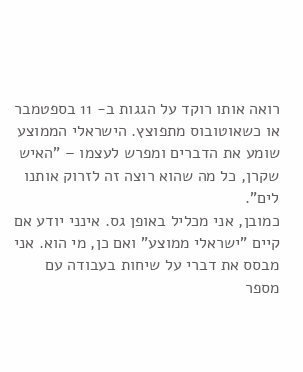רואה אותו רוקד על הגגות ב- 11 בספטמבר או כשאוטובוס מתפוצץ. הישראלי הממוצע שומע את הדברים ומפרש לעצמו – "האיש שקרן, כל מה שהוא רוצה זה לזרוק אותנו לים".
כמובן, אני מכליל באופן גס. אינני יודע אם קיים "ישראלי ממוצע" ואם כן, מי הוא. אני מבסס את דברי על שיחות בעבודה עם מספר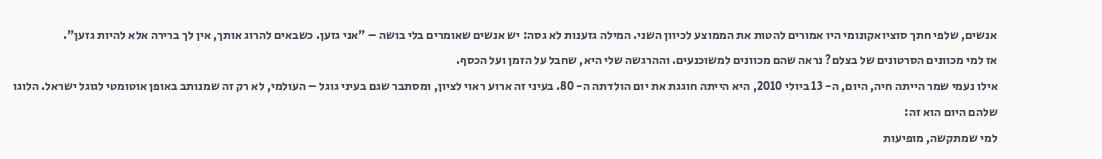אנשים, שלפי חתך סוציואקונומי היו אמורים להטות את הממוצע לכיוון השני. המילה גזענות לא גסה: יש אנשים שאומרים בלי בושה – "אני גזען. כשבאים להרוג אותך, אין לך ברירה אלא להיות גזען".
אז למי מכוונים הסרטונים של בצלם? נראה שהם מכוונים למשוכנעים. וההרגשה שלי היא, שחבל על הזמן ועל הכסף.
אילו נעמי שמר הייתה חיה, היום, ה- 13 ביולי 2010, היא הייתה חוגגת את יום הולדתה ה- 80. בעיני זה ארוע ראוי לציון, ומסתבר שגם בעיני גוגל – העולמי, לא רק זה שמנותב באופן אוטומטי לגוגל ישראל. הלוגו שלהם היום הוא זה:
למי שמתקשה, מופיעות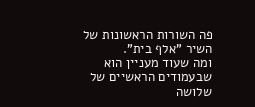פה השורות הראשונות של השיר "אלף בית".
ומה שעוד מעניין הוא שבעמודים הראשיים של שלושה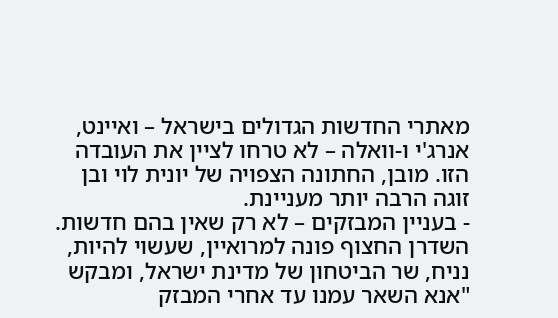מאתרי החדשות הגדולים בישראל – ואיינט, אנרג'י ו-וואלה – לא טרחו לציין את העובדה הזו. מובן, החתונה הצפויה של יונית לוי ובן זוגה הרבה יותר מעניינת.
- בעניין המבזקים – לא רק שאין בהם חדשות. השדרן החצוף פונה למרואיין, שעשוי להיות, נניח, שר הביטחון של מדינת ישראל, ומבקש "אנא השאר עמנו עד אחרי המבזק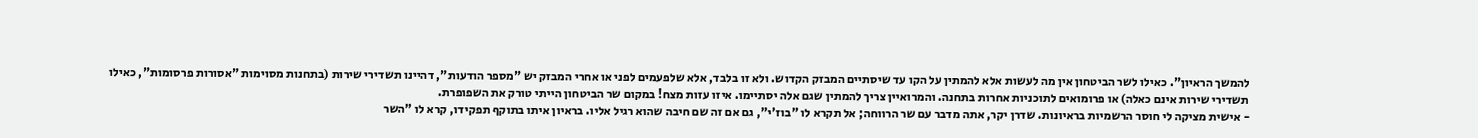להמשך הראיון". כאילו לשר הביטחון אין מה לעשות אלא להמתין על הקו עד שיסתיים המבזק הקדוש. ולא זו בלבד, אלא שלפעמים לפני או אחרי המבזק יש "מספר הודעות", דהיינו תשדירי שירות (בתחנות מסוימות "אסורות פרסומות", כאילו תשדירי שירות אינם כאלה) או פרומואים לתוכניות אחרות בתחנה. והמרואיין צריך להמתין שגם אלה יסתיימו. איזו עזות מצח! במקום שר הביטחון הייתי טורק את השפופרת.
- אישית מציקה לי חוסר הרשמיות בראיונות. שדרן יקר, אתה מדבר עם שר הרווחה; אל תקרא לו "בוז'י", גם אם זה שם חיבה שהוא רגיל אליו. בראיון איתו בתוקף תפקידו, קרא לו "השר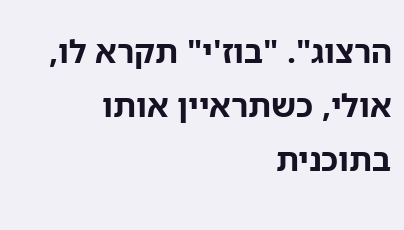הרצוג". "בוז'י" תקרא לו, אולי, כשתראיין אותו בתוכנית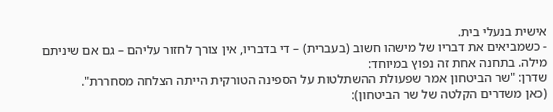אישית בנעלי בית.
- כשמביאים את דבריו של מישהו חשוב (בעברית) – די בדבריו, אין צורך לחזור עליהם – גם אם שיניתם מילה. בתחנה אחת זה נפוץ במיוחד:
שדרן: "שר הביטחון אמר שפעולת ההשתלטות על הספינה הטורקית הייתה הצלחה מסחררת".
(כאן משדרים הקלטה של שר הביטחון):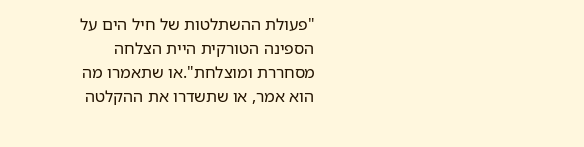"פעולת ההשתלטות של חיל הים על הספינה הטורקית היית הצלחה מסחררת ומוצלחת".או שתאמרו מה הוא אמר, או שתשדרו את ההקלטה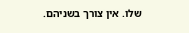שלו. אין צורך בשניהם.